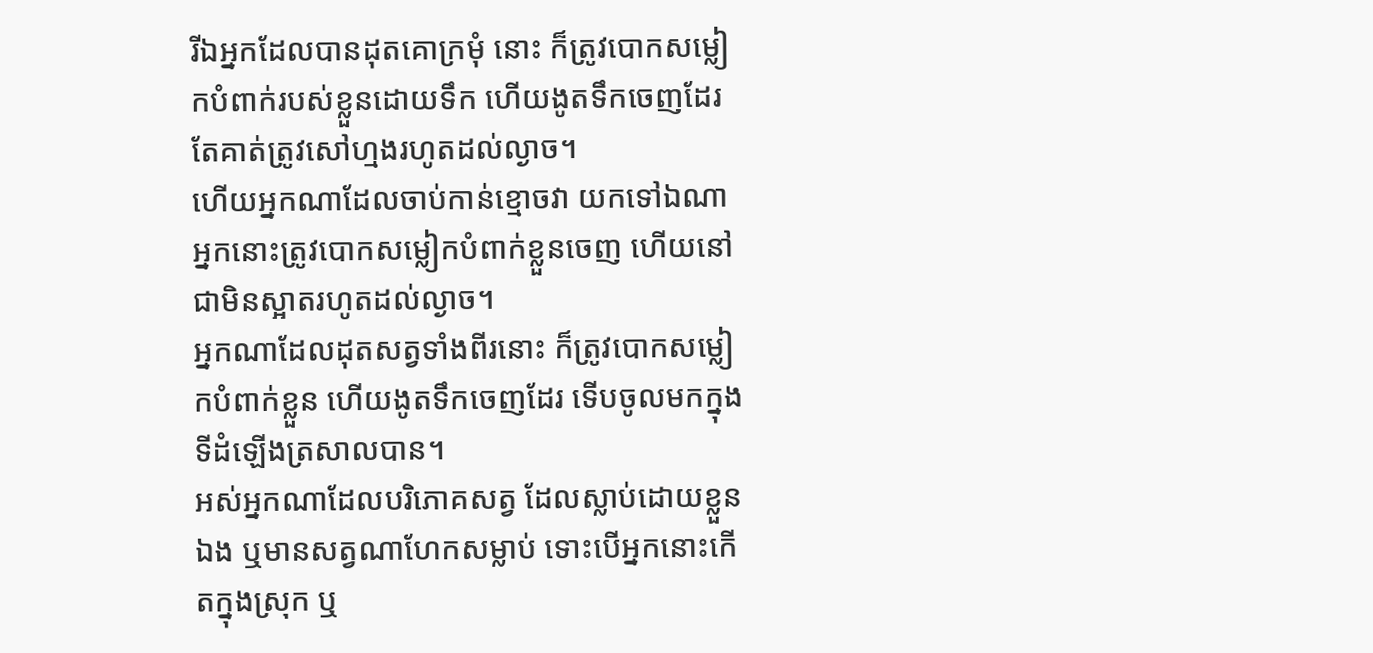រីឯអ្នកដែលបានដុតគោក្រមុំ នោះ ក៏ត្រូវបោកសម្លៀកបំពាក់របស់ខ្លួនដោយទឹក ហើយងូតទឹកចេញដែរ តែគាត់ត្រូវសៅហ្មងរហូតដល់ល្ងាច។
ហើយអ្នកណាដែលចាប់កាន់ខ្មោចវា យកទៅឯណា អ្នកនោះត្រូវបោកសម្លៀកបំពាក់ខ្លួនចេញ ហើយនៅជាមិនស្អាតរហូតដល់ល្ងាច។
អ្នកណាដែលដុតសត្វទាំងពីរនោះ ក៏ត្រូវបោកសម្លៀកបំពាក់ខ្លួន ហើយងូតទឹកចេញដែរ ទើបចូលមកក្នុងទីដំឡើងត្រសាលបាន។
អស់អ្នកណាដែលបរិភោគសត្វ ដែលស្លាប់ដោយខ្លួនឯង ឬមានសត្វណាហែកសម្លាប់ ទោះបើអ្នកនោះកើតក្នុងស្រុក ឬ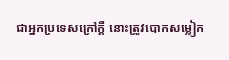ជាអ្នកប្រទេសក្រៅក្តី នោះត្រូវបោកសម្លៀក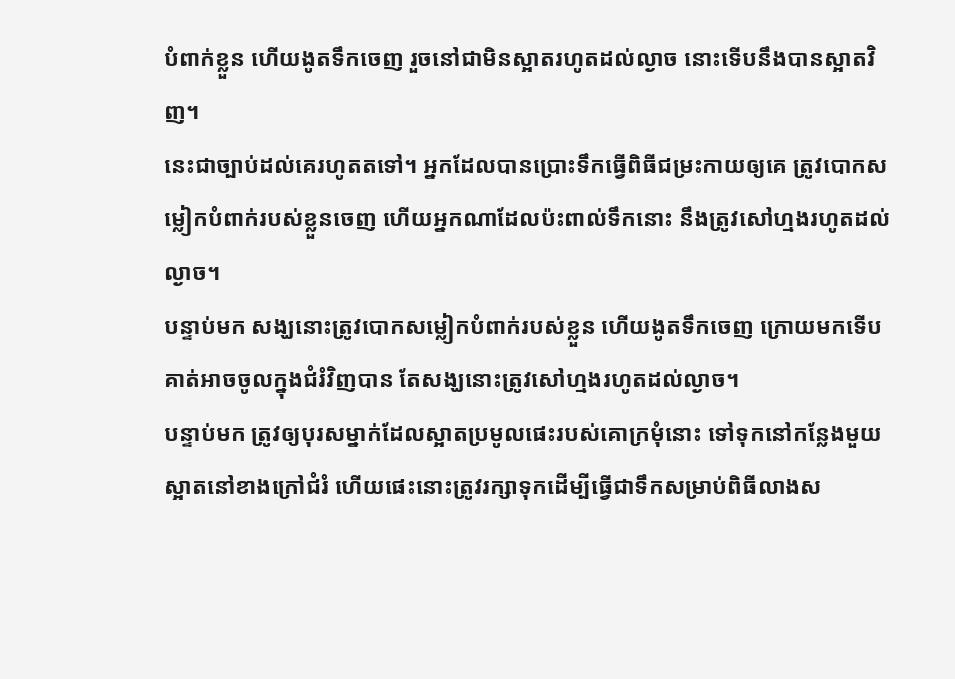បំពាក់ខ្លួន ហើយងូតទឹកចេញ រួចនៅជាមិនស្អាតរហូតដល់ល្ងាច នោះទើបនឹងបានស្អាតវិញ។
នេះជាច្បាប់ដល់គេរហូតតទៅ។ អ្នកដែលបានប្រោះទឹកធ្វើពិធីជម្រះកាយឲ្យគេ ត្រូវបោកសម្លៀកបំពាក់របស់ខ្លួនចេញ ហើយអ្នកណាដែលប៉ះពាល់ទឹកនោះ នឹងត្រូវសៅហ្មងរហូតដល់ល្ងាច។
បន្ទាប់មក សង្ឃនោះត្រូវបោកសម្លៀកបំពាក់របស់ខ្លួន ហើយងូតទឹកចេញ ក្រោយមកទើបគាត់អាចចូលក្នុងជំរំវិញបាន តែសង្ឃនោះត្រូវសៅហ្មងរហូតដល់ល្ងាច។
បន្ទាប់មក ត្រូវឲ្យបុរសម្នាក់ដែលស្អាតប្រមូលផេះរបស់គោក្រមុំនោះ ទៅទុកនៅកន្លែងមួយស្អាតនៅខាងក្រៅជំរំ ហើយផេះនោះត្រូវរក្សាទុកដើម្បីធ្វើជាទឹកសម្រាប់ពិធីលាងស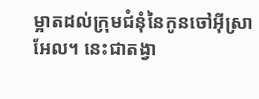ម្អាតដល់ក្រុមជំនុំនៃកូនចៅអ៊ីស្រាអែល។ នេះជាតង្វា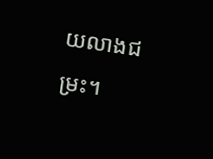យលាងជម្រះ។